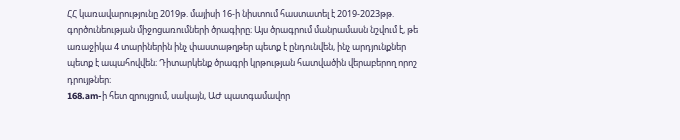ՀՀ կառավարությունը 2019թ. մայիսի 16-ի նիստում հաստատել է 2019-2023թթ. գործունեության միջոցառումների ծրագիրը։ Այս ծրագրում մանրամասն նշվում է, թե առաջիկա 4 տարիներին ինչ փաստաթղթեր պետք է ընդունվեն, ինչ արդյունքներ պետք է ապահովվեն։ Դիտարկենք ծրագրի կրթության հատվածին վերաբերող որոշ դրույթներ։
168.am-ի հետ զրույցում, սակայն, ԱԺ պատգամավոր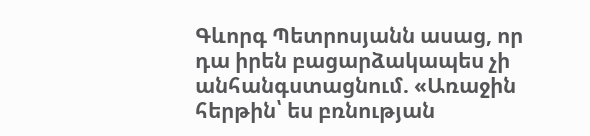Գևորգ Պետրոսյանն ասաց, որ դա իրեն բացարձակապես չի անհանգստացնում. «Առաջին հերթին՝ ես բռնության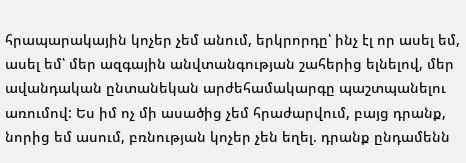հրապարակային կոչեր չեմ անում, երկրորդը՝ ինչ էլ որ ասել եմ, ասել եմ՝ մեր ազգային անվտանգության շահերից ելնելով, մեր ավանդական ընտանեկան արժեհամակարգը պաշտպանելու առումով: Ես իմ ոչ մի ասածից չեմ հրաժարվում, բայց դրանք, նորից եմ ասում, բռնության կոչեր չեն եղել. դրանք ընդամենն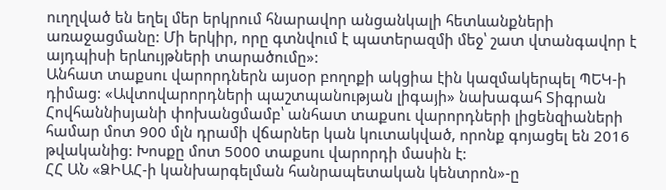ուղղված են եղել մեր երկրում հնարավոր անցանկալի հետևանքների առաջացմանը: Մի երկիր, որը գտնվում է պատերազմի մեջ՝ շատ վտանգավոր է այդպիսի երևույթների տարածումը»:
Անհատ տաքսու վարորդներն այսօր բողոքի ակցիա էին կազմակերպել ՊԵԿ-ի դիմաց: «Ավտովարորդների պաշտպանության լիգայի» նախագահ Տիգրան Հովհաննիսյանի փոխանցմամբ՝ անհատ տաքսու վարորդների լիցենզիաների համար մոտ 900 մլն դրամի վճարներ կան կուտակված, որոնք գոյացել են 2016 թվականից: Խոսքը մոտ 5000 տաքսու վարորդի մասին է:
ՀՀ ԱՆ «ՁԻԱՀ-ի կանխարգելման հանրապետական կենտրոն»-ը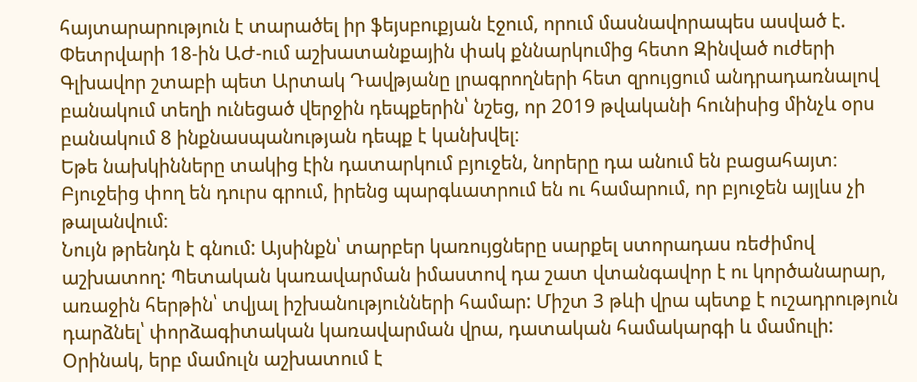հայտարարություն է տարածել իր ֆեյսբուքյան էջում, որում մասնավորապես ասված է.
Փետրվարի 18-ին ԱԺ-ում աշխատանքային փակ քննարկումից հետո Զինված ուժերի Գլխավոր շտաբի պետ Արտակ Դավթյանը լրագրողների հետ զրույցում անդրադառնալով բանակում տեղի ունեցած վերջին դեպքերին՝ նշեց, որ 2019 թվականի հունիսից մինչև օրս բանակում 8 ինքնասպանության դեպք է կանխվել։
Եթե նախկինները տակից էին դատարկում բյուջեն, նորերը դա անում են բացահայտ։ Բյուջեից փող են դուրս գրում, իրենց պարգևատրում են ու համարում, որ բյուջեն այլևս չի թալանվում։
Նույն թրենդն է գնում: Այսինքն՝ տարբեր կառույցները սարքել ստորադաս ռեժիմով աշխատող: Պետական կառավարման իմաստով դա շատ վտանգավոր է ու կործանարար, առաջին հերթին՝ տվյալ իշխանությունների համար: Միշտ 3 թևի վրա պետք է ուշադրություն դարձնել՝ փորձագիտական կառավարման վրա, դատական համակարգի և մամուլի: Օրինակ, երբ մամուլն աշխատում է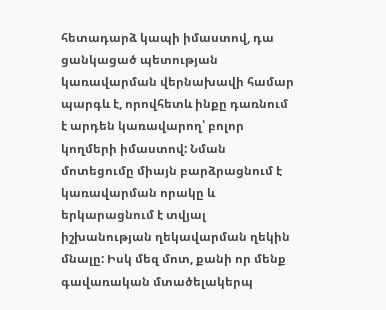հետադարձ կապի իմաստով, դա ցանկացած պետության կառավարման վերնախավի համար պարգև է, որովհետև ինքը դառնում է արդեն կառավարող՝ բոլոր կողմերի իմաստով: Նման մոտեցումը միայն բարձրացնում է կառավարման որակը և երկարացնում է տվյալ իշխանության ղեկավարման ղեկին մնալը: Իսկ մեզ մոտ, քանի որ մենք գավառական մտածելակերպ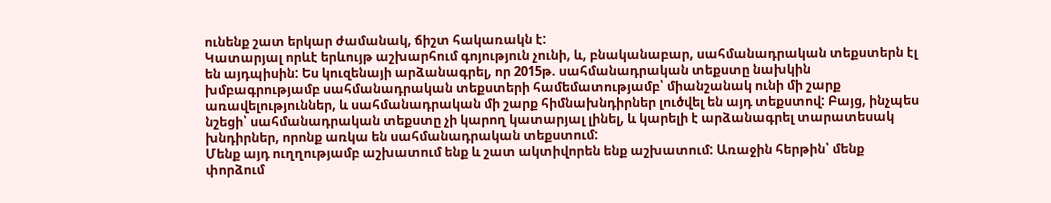ունենք շատ երկար ժամանակ, ճիշտ հակառակն է:
Կատարյալ որևէ երևույթ աշխարհում գոյություն չունի, և, բնականաբար, սահմանադրական տեքստերն էլ են այդպիսին: Ես կուզենայի արձանագրել, որ 2015թ. սահմանադրական տեքստը նախկին խմբագրությամբ սահմանադրական տեքստերի համեմատությամբ՝ միանշանակ ունի մի շարք առավելություններ, և սահմանադրական մի շարք հիմնախնդիրներ լուծվել են այդ տեքստով: Բայց, ինչպես նշեցի՝ սահմանադրական տեքստը չի կարող կատարյալ լինել, և կարելի է արձանագրել տարատեսակ խնդիրներ, որոնք առկա են սահմանադրական տեքստում:
Մենք այդ ուղղությամբ աշխատում ենք և շատ ակտիվորեն ենք աշխատում: Առաջին հերթին՝ մենք փորձում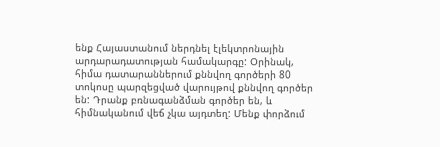ենք Հայաստանում ներդնել էլեկտրոնային արդարադատության համակարգը: Օրինակ, հիմա դատարաններում քննվող գործերի 80 տոկոսը պարզեցված վարույթով քննվող գործեր են: Դրանք բռնագանձման գործեր են, և հիմնականում վեճ չկա այդտեղ: Մենք փորձում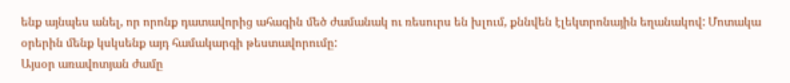ենք այնպես անել, որ որոնք դատավորից ահագին մեծ ժամանակ ու ռեսուրս են խլում, քննվեն էլեկտրոնային եղանակով: Մոտակա օրերին մենք կսկսենք այդ համակարգի թեստավորումը:
Այսօր առավոտյան ժամը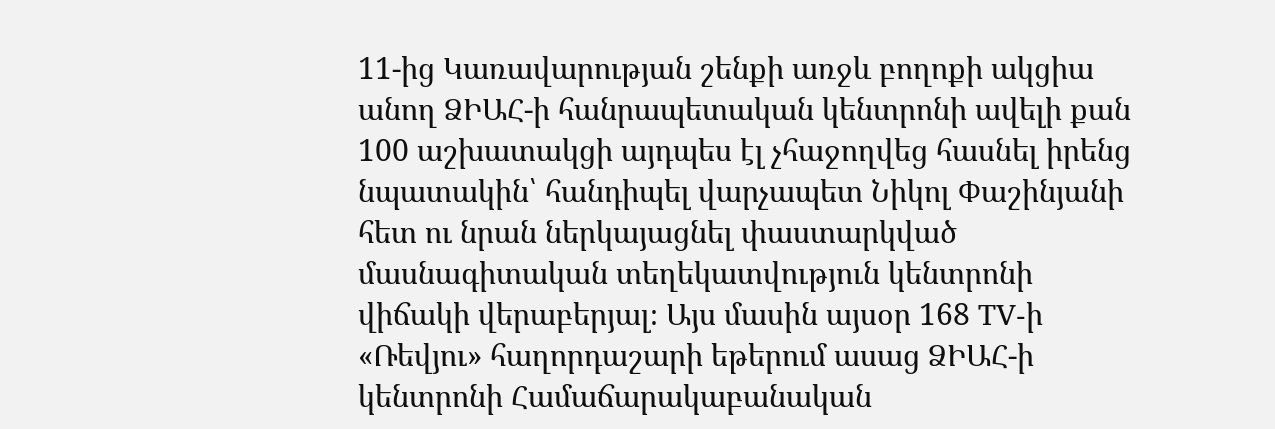11-ից Կառավարության շենքի առջև բողոքի ակցիա անող ՁԻԱՀ-ի հանրապետական կենտրոնի ավելի քան 100 աշխատակցի այդպես էլ չհաջողվեց հասնել իրենց նպատակին՝ հանդիպել վարչապետ Նիկոլ Փաշինյանի հետ ու նրան ներկայացնել փաստարկված մասնագիտական տեղեկատվություն կենտրոնի վիճակի վերաբերյալ։ Այս մասին այսօր 168 TV-ի «Ռեվյու» հաղորդաշարի եթերում ասաց ՁԻԱՀ-ի կենտրոնի Համաճարակաբանական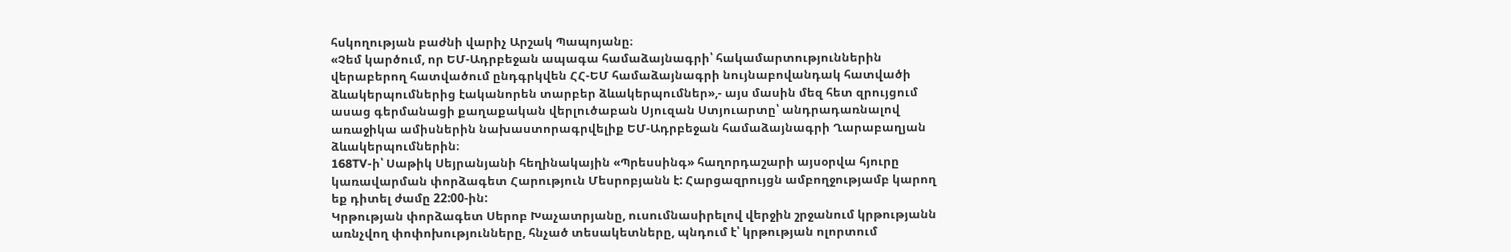հսկողության բաժնի վարիչ Արշակ Պապոյանը։
«Չեմ կարծում, որ ԵՄ-Ադրբեջան ապագա համաձայնագրի՝ հակամարտություններին վերաբերող հատվածում ընդգրկվեն ՀՀ-ԵՄ համաձայնագրի նույնաբովանդակ հատվածի ձևակերպումներից էականորեն տարբեր ձևակերպումներ»,- այս մասին մեզ հետ զրույցում ասաց գերմանացի քաղաքական վերլուծաբան Սյուզան Ստյուարտը՝ անդրադառնալով առաջիկա ամիսներին նախաստորագրվելիք ԵՄ-Ադրբեջան համաձայնագրի Ղարաբաղյան ձևակերպումներին։
168TV-ի՝ Սաթիկ Սեյրանյանի հեղինակային «Պրեսսինգ» հաղորդաշարի այսօրվա հյուրը կառավարման փորձագետ Հարություն Մեսրոբյանն է: Հարցազրույցն ամբողջությամբ կարող եք դիտել ժամը 22:00-ին:
Կրթության փորձագետ Սերոբ Խաչատրյանը, ուսումնասիրելով վերջին շրջանում կրթությանն առնչվող փոփոխությունները, հնչած տեսակետները, պնդում է՝ կրթության ոլորտում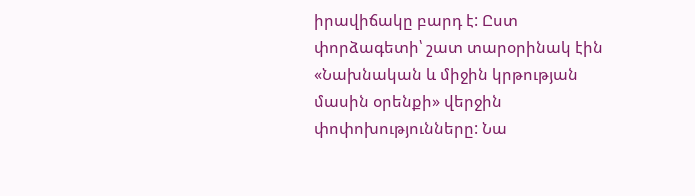իրավիճակը բարդ է: Ըստ փորձագետի՝ շատ տարօրինակ էին «Նախնական և միջին կրթության մասին օրենքի» վերջին փոփոխությունները: Նա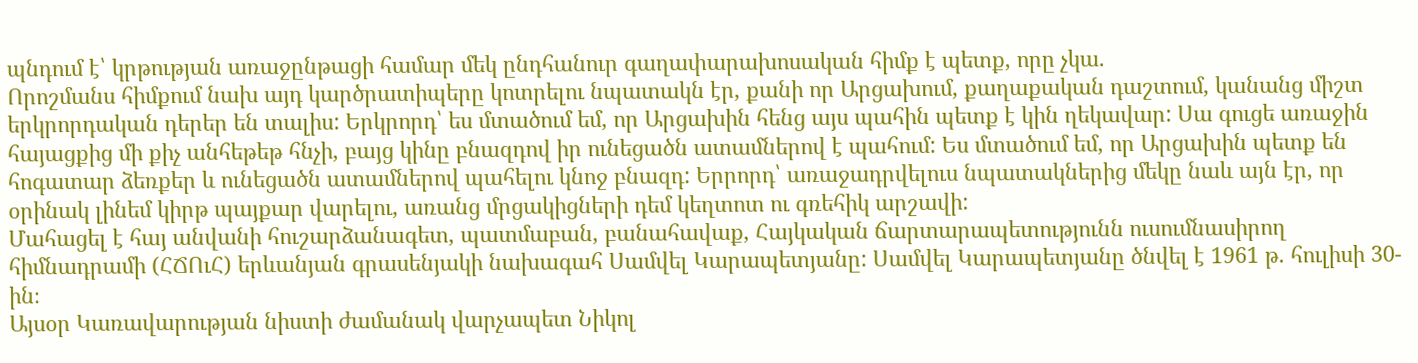պնդում է՝ կրթության առաջընթացի համար մեկ ընդհանուր գաղափարախոսական հիմք է պետք, որը չկա.
Որոշմանս հիմքում նախ այդ կարծրատիպերը կոտրելու նպատակն էր, քանի որ Արցախում, քաղաքական դաշտում, կանանց միշտ երկրորդական դերեր են տալիս: Երկրորդ՝ ես մտածում եմ, որ Արցախին հենց այս պահին պետք է կին ղեկավար: Սա գուցե առաջին հայացքից մի քիչ անհեթեթ հնչի, բայց կինը բնազդով իր ունեցածն ատամներով է պահում: Ես մտածում եմ, որ Արցախին պետք են հոգատար ձեռքեր և ունեցածն ատամներով պահելու կնոջ բնազդ: Երրորդ՝ առաջադրվելուս նպատակներից մեկը նաև այն էր, որ օրինակ լինեմ կիրթ պայքար վարելու, առանց մրցակիցների դեմ կեղտոտ ու գռեհիկ արշավի:
Մահացել է հայ անվանի հուշարձանագետ, պատմաբան, բանահավաք, Հայկական ճարտարապետությունն ուսումնասիրող հիմնադրամի (ՀՃՈւՀ) երևանյան գրասենյակի նախագահ Սամվել Կարապետյանը: Սամվել Կարապետյանը ծնվել է 1961 թ. հուլիսի 30-ին։
Այսօր Կառավարության նիստի ժամանակ վարչապետ Նիկոլ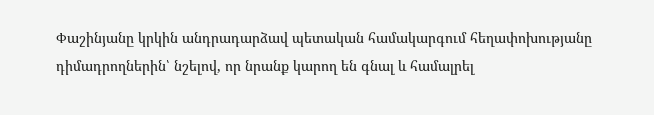Փաշինյանը կրկին անդրադարձավ պետական համակարգում հեղափոխությանը դիմադրողներին՝ նշելով, որ նրանք կարող են գնալ և համալրել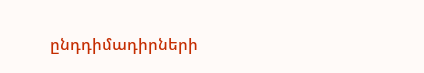ընդդիմադիրների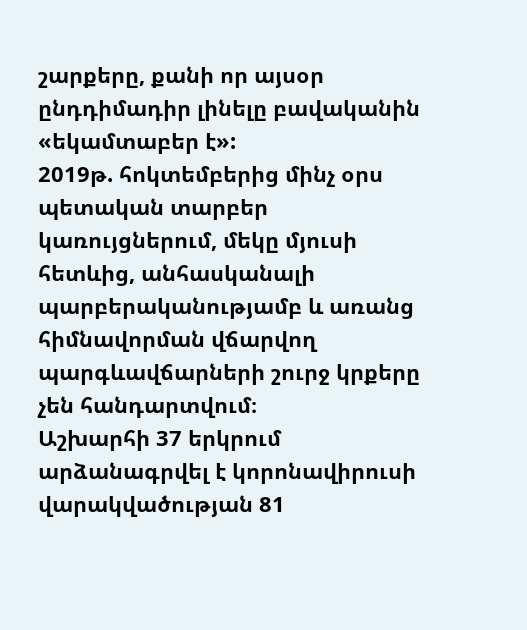շարքերը, քանի որ այսօր ընդդիմադիր լինելը բավականին «եկամտաբեր է»:
2019թ. հոկտեմբերից մինչ օրս պետական տարբեր կառույցներում, մեկը մյուսի հետևից, անհասկանալի պարբերականությամբ և առանց հիմնավորման վճարվող պարգևավճարների շուրջ կրքերը չեն հանդարտվում։
Աշխարհի 37 երկրում արձանագրվել է կորոնավիրուսի վարակվածության 81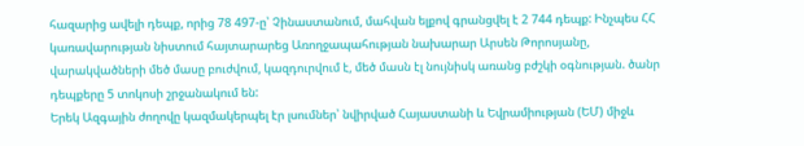հազարից ավելի դեպք, որից 78 497-ը՝ Չինաստանում, մահվան ելքով գրանցվել է 2 744 դեպք: Ինչպես ՀՀ կառավարության նիստում հայտարարեց Առողջապահության նախարար Արսեն Թորոսյանը, վարակվածների մեծ մասը բուժվում, կազդուրվում է, մեծ մասն էլ նույնիսկ առանց բժշկի օգնության. ծանր դեպքերը 5 տոկոսի շրջանակում են:
Երեկ Ազգային ժողովը կազմակերպել էր լսումներ՝ նվիրված Հայաստանի և Եվրամիության (ԵՄ) միջև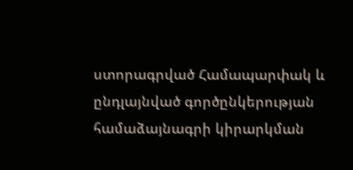ստորագրված Համապարփակ և ընդլայնված գործընկերության համաձայնագրի կիրարկման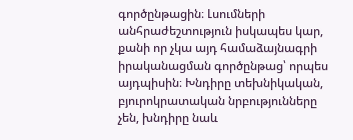գործընթացին։ Լսումների անհրաժեշտություն իսկապես կար, քանի որ չկա այդ համաձայնագրի իրականացման գործընթաց՝ որպես այդպիսին։ Խնդիրը տեխնիկական, բյուրոկրատական նրբությունները չեն, խնդիրը նաև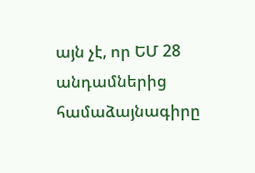այն չէ, որ ԵՄ 28 անդամներից համաձայնագիրը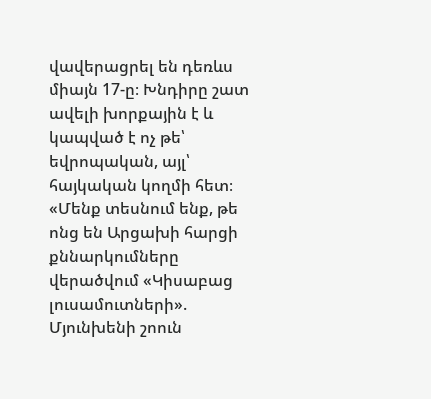վավերացրել են դեռևս միայն 17-ը։ Խնդիրը շատ ավելի խորքային է և կապված է ոչ թե՝ եվրոպական, այլ՝ հայկական կողմի հետ։
«Մենք տեսնում ենք, թե ոնց են Արցախի հարցի քննարկումները վերածվում «Կիսաբաց լուսամուտների». Մյունխենի շոուն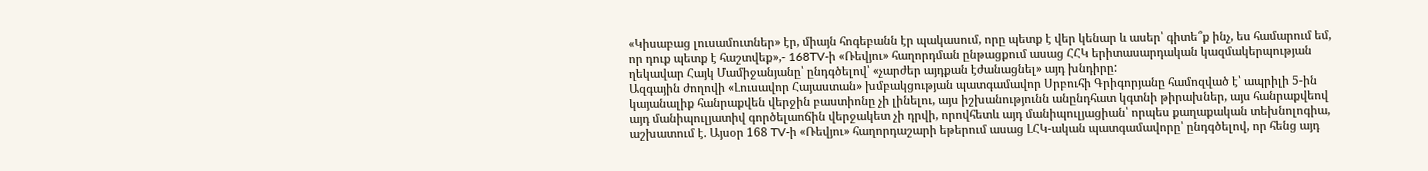«Կիսաբաց լուսամուտներ» էր, միայն հոգեբանն էր պակասում, որը պետք է վեր կենար և ասեր՝ գիտե՞ք ինչ, ես համարում եմ, որ դուք պետք է հաշտվեք»,- 168TV-ի «Ռեվյու» հաղորդման ընթացքում ասաց ՀՀԿ երիտասարդական կազմակերպության ղեկավար Հայկ Մամիջանյանը՝ ընդգծելով՝ «չարժեր այդքան էժանացնել» այդ խնդիրը:
Ազգային ժողովի «Լուսավոր Հայաստան» խմբակցության պատգամավոր Սրբուհի Գրիգորյանը համոզված է՝ ապրիլի 5-ին կայանալիք հանրաքվեն վերջին բաստիոնը չի լինելու, այս իշխանությունն անընդհատ կգտնի թիրախներ, այս հանրաքվեով այդ մանիպուլյատիվ գործելաոճին վերջակետ չի դրվի, որովհետև այդ մանիպուլյացիան՝ որպես քաղաքական տեխնոլոգիա, աշխատում է. Այսօր 168 TV-ի «Ռեվյու» հաղորդաշարի եթերում ասաց ԼՀԿ-ական պատգամավորը՝ ընդգծելով, որ հենց այդ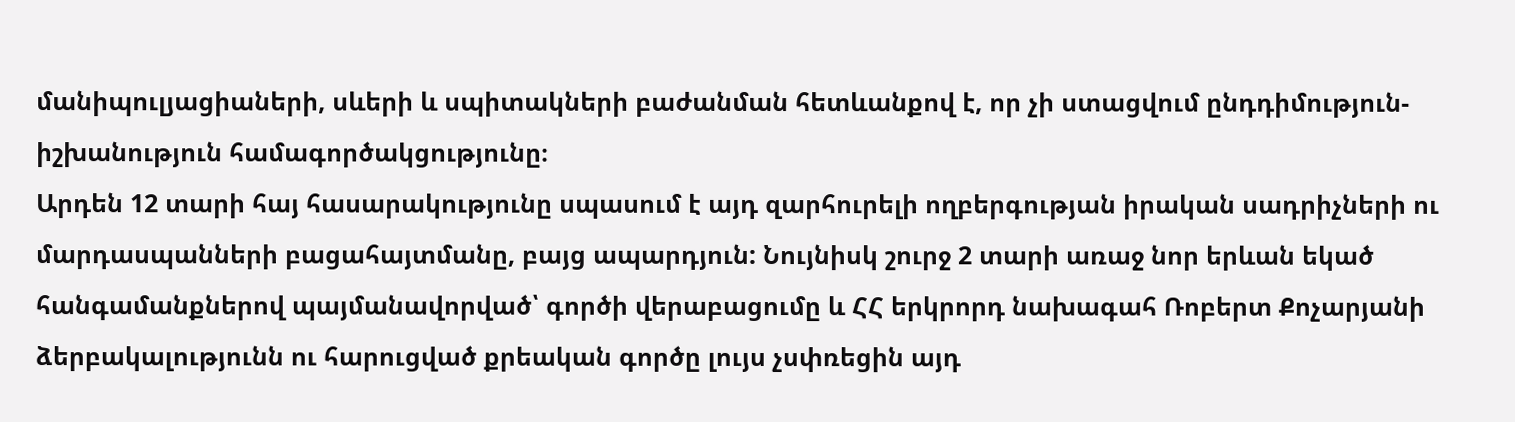մանիպուլյացիաների, սևերի և սպիտակների բաժանման հետևանքով է, որ չի ստացվում ընդդիմություն-իշխանություն համագործակցությունը։
Արդեն 12 տարի հայ հասարակությունը սպասում է այդ զարհուրելի ողբերգության իրական սադրիչների ու մարդասպանների բացահայտմանը, բայց ապարդյուն: Նույնիսկ շուրջ 2 տարի առաջ նոր երևան եկած հանգամանքներով պայմանավորված՝ գործի վերաբացումը և ՀՀ երկրորդ նախագահ Ռոբերտ Քոչարյանի ձերբակալությունն ու հարուցված քրեական գործը լույս չսփռեցին այդ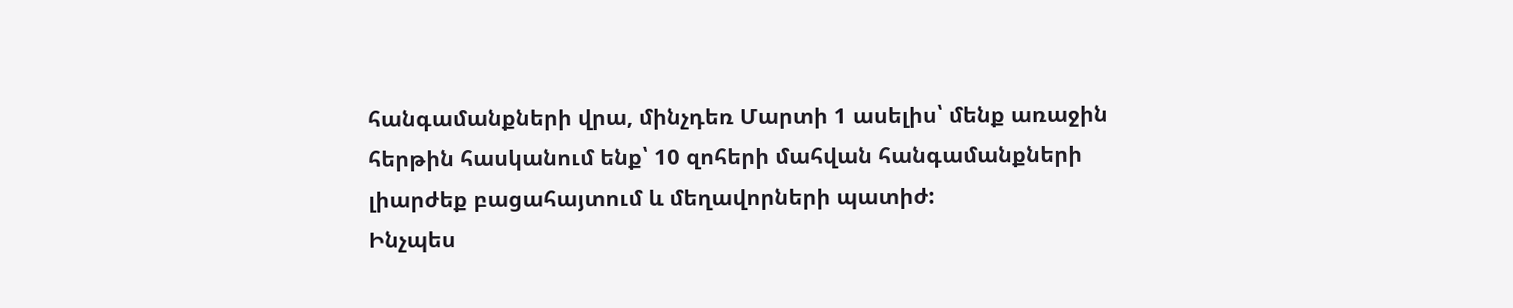հանգամանքների վրա, մինչդեռ Մարտի 1 ասելիս՝ մենք առաջին հերթին հասկանում ենք՝ 10 զոհերի մահվան հանգամանքների լիարժեք բացահայտում և մեղավորների պատիժ:
Ինչպես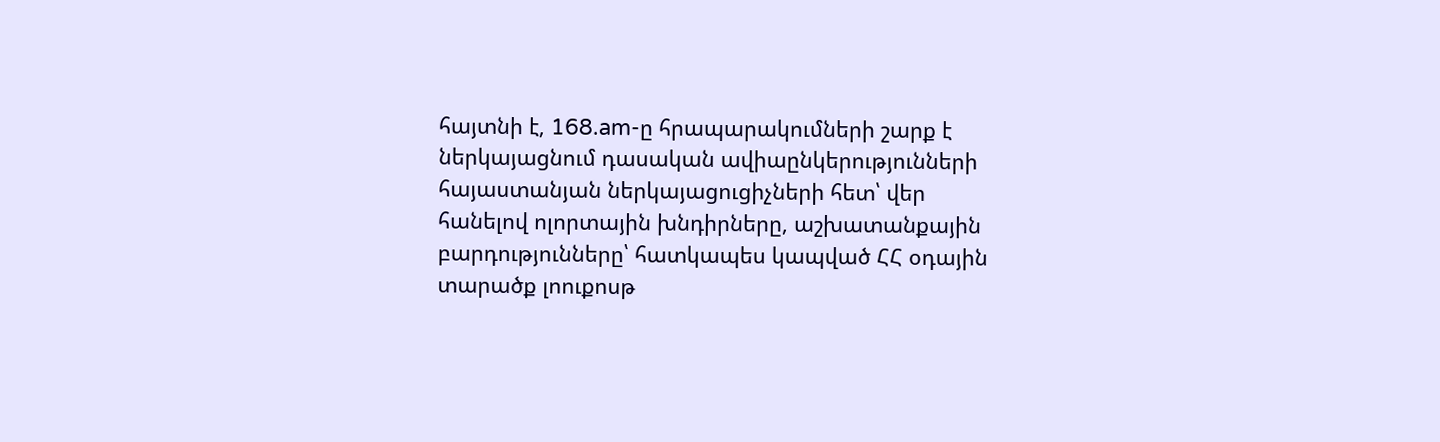հայտնի է, 168.am-ը հրապարակումների շարք է ներկայացնում դասական ավիաընկերությունների հայաստանյան ներկայացուցիչների հետ՝ վեր հանելով ոլորտային խնդիրները, աշխատանքային բարդությունները՝ հատկապես կապված ՀՀ օդային տարածք լոուքոսթ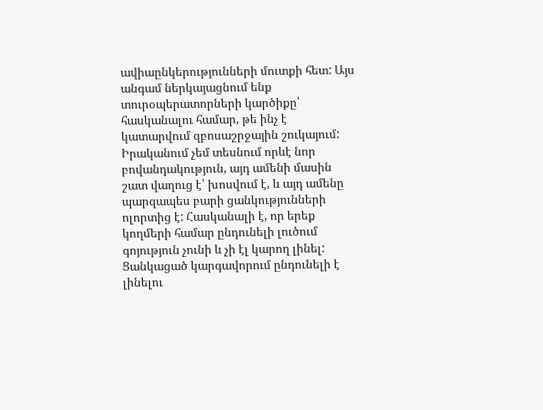ավիաընկերությունների մուտքի հետ: Այս անգամ ներկայացնում ենք տուրօպերատորների կարծիքը՝ հասկանալու համար, թե ինչ է կատարվում զբոսաշրջային շուկայում:
Իրականում չեմ տեսնում որևէ նոր բովանդակություն, այդ ամենի մասին շատ վաղուց է՝ խոսվում է, և այդ ամենը պարզապես բարի ցանկությունների ոլորտից է: Հասկանալի է, որ երեք կողմերի համար ընդունելի լուծում գոյություն չունի և չի էլ կարող լինել: Ցանկացած կարգավորում ընդունելի է լինելու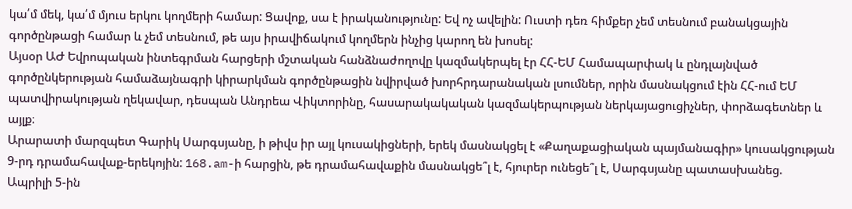կա՛մ մեկ, կա՛մ մյուս երկու կողմերի համար: Ցավոք, սա է իրականությունը: Եվ ոչ ավելին: Ուստի դեռ հիմքեր չեմ տեսնում բանակցային գործընթացի համար և չեմ տեսնում, թե այս իրավիճակում կողմերն ինչից կարող են խոսել:
Այսօր ԱԺ Եվրոպական ինտեգրման հարցերի մշտական հանձնաժողովը կազմակերպել էր ՀՀ-ԵՄ Համապարփակ և ընդլայնված գործընկերության համաձայնագրի կիրարկման գործընթացին նվիրված խորհրդարանական լսումներ, որին մասնակցում էին ՀՀ-ում ԵՄ պատվիրակության ղեկավար, դեսպան Անդրեա Վիկտորինը, հասարակակական կազմակերպության ներկայացուցիչներ, փորձագետներ և այլք։
Արարատի մարզպետ Գարիկ Սարգսյանը, ի թիվս իր այլ կուսակիցների, երեկ մասնակցել է «Քաղաքացիական պայմանագիր» կուսակցության 9-րդ դրամահավաք-երեկոյին: 168.am-ի հարցին, թե դրամահավաքին մասնակցե՞լ է, հյուրեր ունեցե՞լ է, Սարգսյանը պատասխանեց.
Ապրիլի 5-ին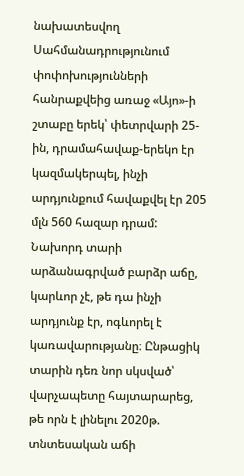նախատեսվող Սահմանադրությունում փոփոխությունների հանրաքվեից առաջ «Այո»-ի շտաբը երեկ՝ փետրվարի 25-ին, դրամահավաք-երեկո էր կազմակերպել, ինչի արդյունքում հավաքվել էր 205 մլն 560 հազար դրամ:
Նախորդ տարի արձանագրված բարձր աճը, կարևոր չէ, թե դա ինչի արդյունք էր, ոգևորել է կառավարությանը։ Ընթացիկ տարին դեռ նոր սկսված՝ վարչապետը հայտարարեց, թե որն է լինելու 2020թ. տնտեսական աճի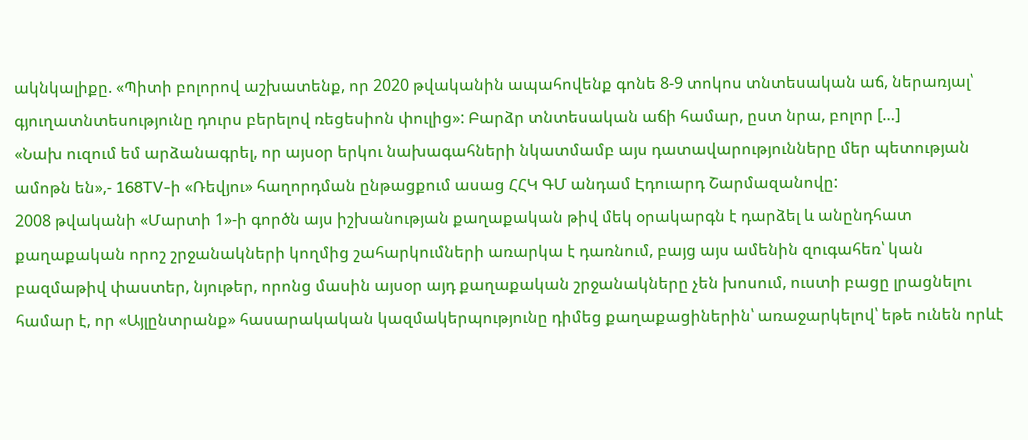ակնկալիքը. «Պիտի բոլորով աշխատենք, որ 2020 թվականին ապահովենք գոնե 8-9 տոկոս տնտեսական աճ, ներառյալ՝ գյուղատնտեսությունը դուրս բերելով ռեցեսիոն փուլից»: Բարձր տնտեսական աճի համար, ըստ նրա, բոլոր […]
«Նախ ուզում եմ արձանագրել, որ այսօր երկու նախագահների նկատմամբ այս դատավարությունները մեր պետության ամոթն են»,- 168TV-ի «Ռեվյու» հաղորդման ընթացքում ասաց ՀՀԿ ԳՄ անդամ Էդուարդ Շարմազանովը:
2008 թվականի «Մարտի 1»-ի գործն այս իշխանության քաղաքական թիվ մեկ օրակարգն է դարձել և անընդհատ քաղաքական որոշ շրջանակների կողմից շահարկումների առարկա է դառնում, բայց այս ամենին զուգահեռ՝ կան բազմաթիվ փաստեր, նյութեր, որոնց մասին այսօր այդ քաղաքական շրջանակները չեն խոսում, ուստի բացը լրացնելու համար է, որ «Այլընտրանք» հասարակական կազմակերպությունը դիմեց քաղաքացիներին՝ առաջարկելով՝ եթե ունեն որևէ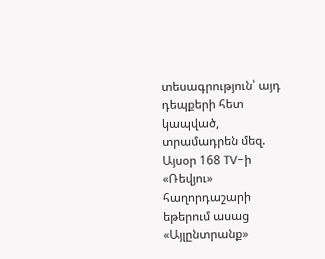տեսագրություն՝ այդ դեպքերի հետ կապված, տրամադրեն մեզ. Այսօր 168 TV-ի «Ռեվյու» հաղորդաշարի եթերում ասաց «Այլընտրանք»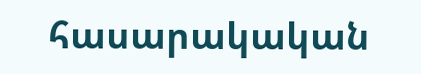հասարակական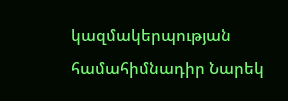կազմակերպության համահիմնադիր Նարեկ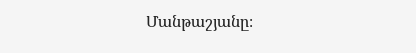Մանթաշյանը։